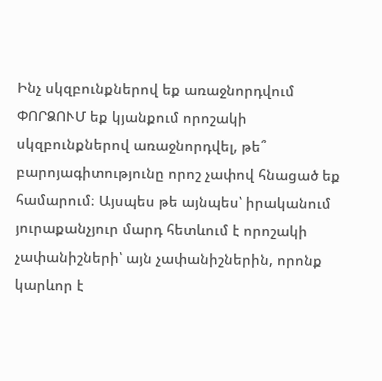Ինչ սկզբունքներով եք առաջնորդվում
ՓՈՐՁՈՒՄ եք կյանքում որոշակի սկզբունքներով առաջնորդվել, թե՞ բարոյագիտությունը որոշ չափով հնացած եք համարում։ Այսպես թե այնպես՝ իրականում յուրաքանչյուր մարդ հետևում է որոշակի չափանիշների՝ այն չափանիշներին, որոնք կարևոր է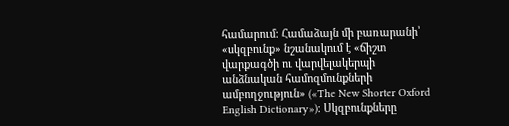համարում։ Համաձայն մի բառարանի՝ «սկզբունք» նշանակում է «ճիշտ վարքագծի ու վարվելակերպի անձնական համոզմունքների ամբողջություն» («The New Shorter Oxford English Dictionary»)։ Սկզբունքները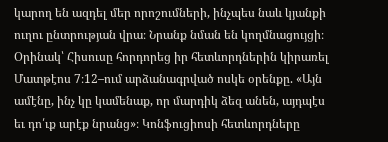կարող են ազդել մեր որոշումների, ինչպես նաև կյանքի ուղու ընտրության վրա։ Նրանք նման են կողմնացույցի։
Օրինակ՝ Հիսուսը հորդորեց իր հետևորդներին կիրառել Մատթէոս 7։12–ում արձանագրված ոսկե օրենքը. «Այն ամէնը, ինչ կը կամենաք, որ մարդիկ ձեզ անեն, այդպէս եւ դո՛ւք արէք նրանց»։ Կոնֆուցիոսի հետևորդները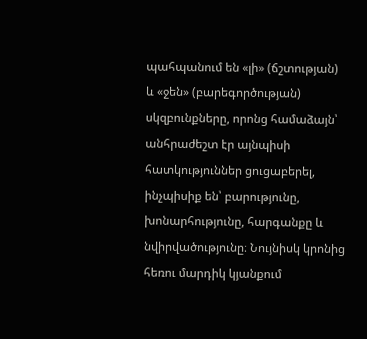պահպանում են «լի» (ճշտության) և «ջեն» (բարեգործության) սկզբունքները, որոնց համաձայն՝ անհրաժեշտ էր այնպիսի հատկություններ ցուցաբերել, ինչպիսիք են՝ բարությունը, խոնարհությունը, հարգանքը և նվիրվածությունը։ Նույնիսկ կրոնից հեռու մարդիկ կյանքում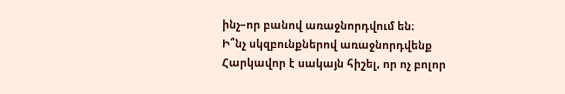ինչ–որ բանով առաջնորդվում են։
Ի՞նչ սկզբունքներով առաջնորդվենք
Հարկավոր է սակայն հիշել, որ ոչ բոլոր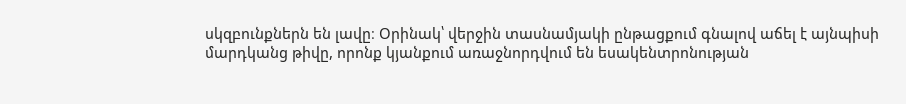սկզբունքներն են լավը։ Օրինակ՝ վերջին տասնամյակի ընթացքում գնալով աճել է այնպիսի մարդկանց թիվը, որոնք կյանքում առաջնորդվում են եսակենտրոնության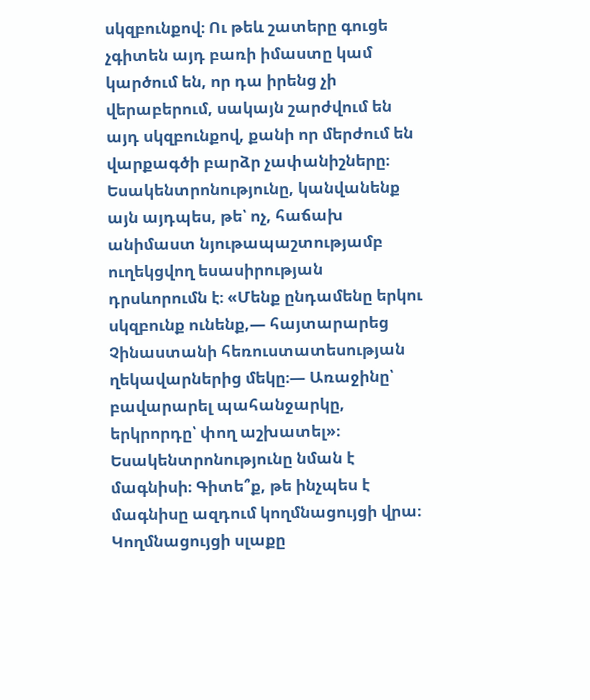սկզբունքով։ Ու թեև շատերը գուցե չգիտեն այդ բառի իմաստը կամ կարծում են, որ դա իրենց չի վերաբերում, սակայն շարժվում են այդ սկզբունքով, քանի որ մերժում են վարքագծի բարձր չափանիշները։ Եսակենտրոնությունը, կանվանենք այն այդպես, թե՝ ոչ, հաճախ անիմաստ նյութապաշտությամբ ուղեկցվող եսասիրության դրսևորումն է։ «Մենք ընդամենը երկու սկզբունք ունենք,— հայտարարեց Չինաստանի հեռուստատեսության ղեկավարներից մեկը։— Առաջինը՝ բավարարել պահանջարկը, երկրորդը՝ փող աշխատել»։
Եսակենտրոնությունը նման է մագնիսի։ Գիտե՞ք, թե ինչպես է մագնիսը ազդում կողմնացույցի վրա։ Կողմնացույցի սլաքը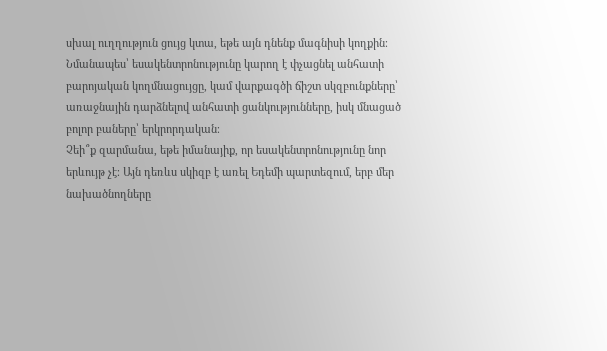սխալ ուղղություն ցույց կտա, եթե այն դնենք մագնիսի կողքին։ Նմանապես՝ եսակենտրոնությունը կարող է փչացնել անհատի բարոյական կողմնացույցը, կամ վարքագծի ճիշտ սկզբունքները՝ առաջնային դարձնելով անհատի ցանկությունները, իսկ մնացած բոլոր բաները՝ երկրորդական։
Չեի՞ք զարմանա, եթե իմանայիք, որ եսակենտրոնությունը նոր երևույթ չէ։ Այն դեռևս սկիզբ է առել Եդեմի պարտեզում, երբ մեր նախածնողները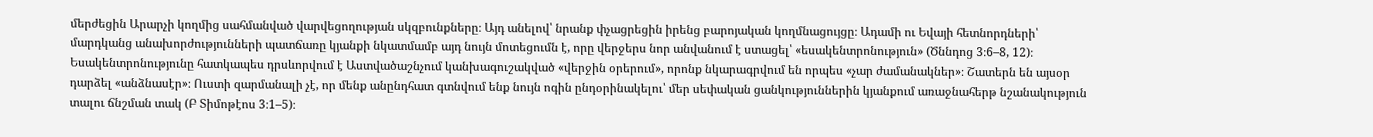մերժեցին Արարչի կողմից սահմանված վարվեցողության սկզբունքները։ Այդ անելով՝ նրանք փչացրեցին իրենց բարոյական կողմնացույցը։ Ադամի ու Եվայի հետնորդների՝ մարդկանց անախորժությունների պատճառը կյանքի նկատմամբ այդ նույն մոտեցումն է, որը վերջերս նոր անվանում է ստացել՝ «եսակենտրոնություն» (Ծննդոց 3։6–8, 12)։
Եսակենտրոնությունը հատկապես դրսևորվում է Աստվածաշնչում կանխագուշակված «վերջին օրերում», որոնք նկարագրվում են որպես «չար ժամանակներ»։ Շատերն են այսօր դարձել «անձնասէր»։ Ուստի զարմանալի չէ, որ մենք անընդհատ գտնվում ենք նույն ոգին ընդօրինակելու՝ մեր սեփական ցանկություններին կյանքում առաջնահերթ նշանակություն տալու ճնշման տակ (Բ Տիմոթէոս 3։1–5)։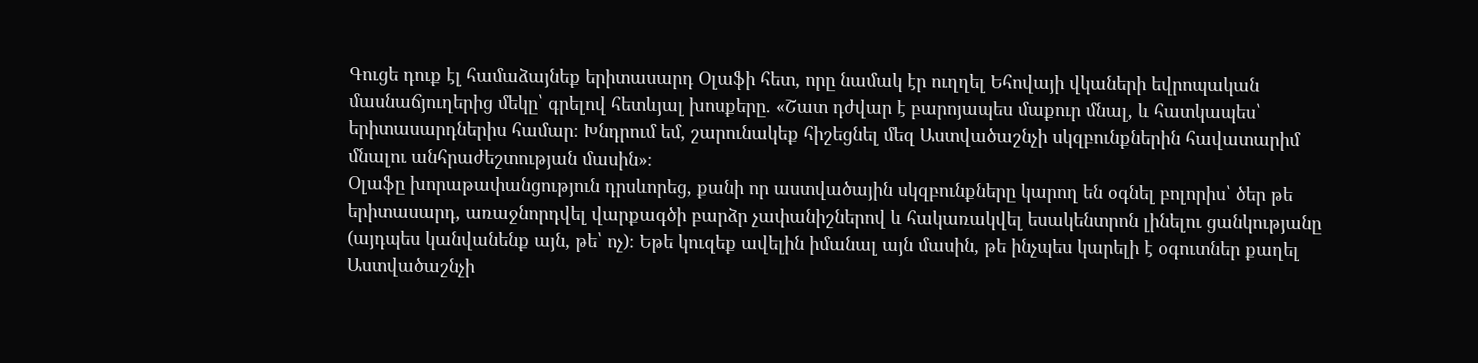Գուցե դուք էլ համաձայնեք երիտասարդ Օլաֆի հետ, որը նամակ էր ուղղել Եհովայի վկաների եվրոպական մասնաճյուղերից մեկը՝ գրելով հետևյալ խոսքերը. «Շատ դժվար է բարոյապես մաքուր մնալ, և հատկապես՝ երիտասարդներիս համար։ Խնդրում եմ, շարունակեք հիշեցնել մեզ Աստվածաշնչի սկզբունքներին հավատարիմ մնալու անհրաժեշտության մասին»։
Օլաֆը խորաթափանցություն դրսևորեց, քանի որ աստվածային սկզբունքները կարող են օգնել բոլորիս՝ ծեր թե երիտասարդ, առաջնորդվել վարքագծի բարձր չափանիշներով և հակառակվել եսակենտրոն լինելու ցանկությանը (այդպես կանվանենք այն, թե՝ ոչ)։ Եթե կուզեք ավելին իմանալ այն մասին, թե ինչպես կարելի է օգուտներ քաղել Աստվածաշնչի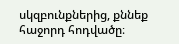սկզբունքներից, քննեք հաջորդ հոդվածը։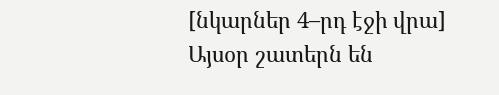[նկարներ 4–րդ էջի վրա]
Այսօր շատերն են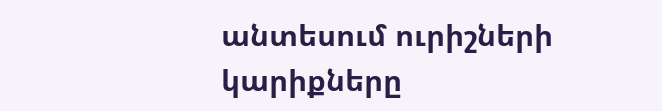անտեսում ուրիշների կարիքները